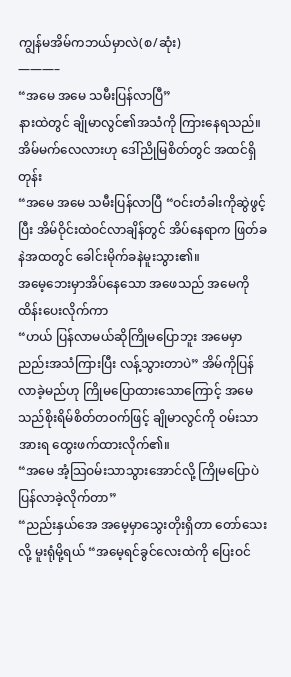ကျွန်မအိမ်ကဘယ်မှာလဲ(စ/ဆုံး)
———–
“အမေ အမေ သမီးပြန်လာပြီ”
နားထဲတွင် ချိုမာလွင်၏အသံကို ကြားနေရသည်။ အိမ်မက်လေလားဟု ဒေါ်ညိုမြစိတ်တွင် အထင်ရှိတုန်း
“အမေ အမေ သမီးပြန်လာပြီ “ဝင်းတံခါးကိုဆွဲဖွင့်ပြီး အိမ်ဝိုင်းထဲဝင်လာချိန်တွင် အိပ်နေရာက ဖြတ်ခနဲအထတွင် ခေါင်းမိုက်ခနဲမူးသွား၏။
အမေ့ဘေးမှာအိပ်နေသော အဖေသည် အမေကိုထိန်းပေးလိုက်ကာ
“ဟယ် ပြန်လာမယ်ဆိုကြိုမပြောဘူး အမေမှာ ညည်းအသံကြားပြီး လန့်သွားတာပဲ” အိမ်ကိုပြန်လာခဲ့မည်ဟု ကြိုမပြောထားသောကြောင့် အမေသည်စိုးရိမ်စိတ်တဝက်ဖြင့် ချိုမာလွင်ကို ဝမ်းသာအားရ ထွေးဖက်ထားလိုက်၏။
“အမေ အံ့သြဝမ်းသာသွားအောင်လို့ ကြိုမပြောပဲ ပြန်လာခဲ့လိုက်တာ”
“ညည်းနှယ်အေ အမေ့မှာသွေးတိုးရှိတာ တော်သေးလို့ မူးရုံမို့ရယ် “အမေ့ရင်ခွင်လေးထဲကို ပြေးဝင်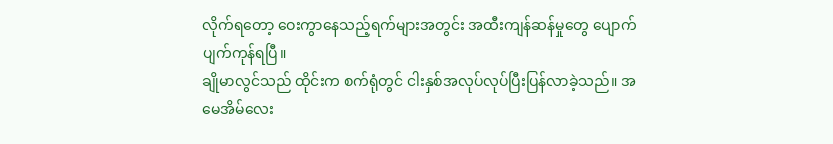လိုက်ရတော့ ဝေးကွာနေသည့်ရက်များအတွင်း အထီးကျန်ဆန်မှုတွေ ပျောက်ပျက်ကုန်ရပြီ။
ချိုမာလွင်သည် ထိုင်းက စက်ရုံတွင် ငါးနှစ်အလုပ်လုပ်ပြီးပြန်လာခဲ့သည်။ အမေအိမ်လေး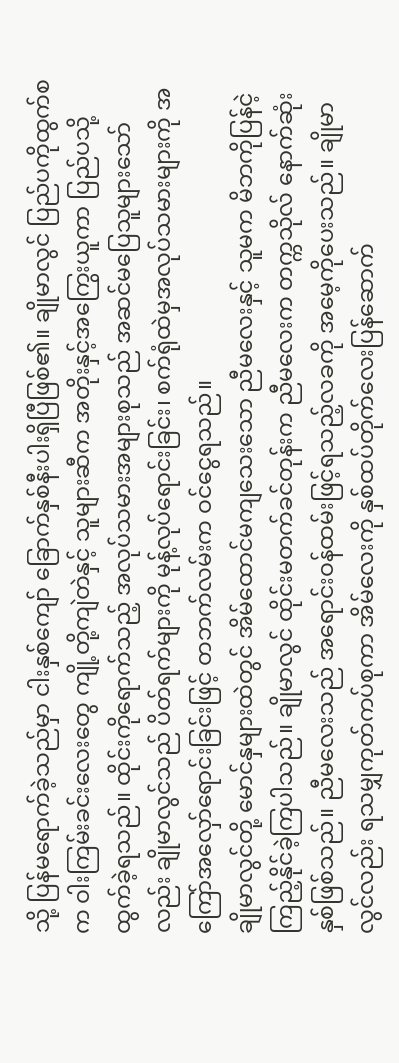သို့ ပြန်မရောက်ခဲ့သည်မှာ ငါးနှစ်ကျော် ခြောက်နှစ်နီးပါးရှိပြီဖြစ်၏။ ချိုမာလွင် ပြည်ပကိုထွက်စက ဝါးကြမ်းခင်းလေးတွေ ကျို့တို့ကျဲတဲနှင့် သူများဆီက အတိုးနှင့်အကြွေးယူကာ ပြည်ပသို့ထွက်ခဲ့ရသည်။ ထိုင်းကိုရောက်သည့် အလုပ်သမားအများစုသည် အဆင်မပြေသူများသော်လည်း ချိုမာလွင်သည် ပိတ်ရက်များကို မုန့်လုပ်ရောင်းခြင်း၊ စက်ရုံထဲမှအလုပ်သမားများကို အကြော်အလှော်ရောင်းခြင်းဖြင့် တဘက်လမ်းက ဝင်ငွေရသည်။
ချိုမာလွင်တို့ မောင်နှများထဲတွင် အိမ်ထောင်မကျသေးသော ညီမလေးနှင့် သူမက မိဘကိုပြန်ငဲ့ကြည့်နိုင်ခဲ့ကြပါသည်။ ချိုမာလွင် ထိုင်းမတက်ခင်တုန်းက ညီမလေးက တက္ကသိုလ် နောက်ဆုံးနှစ်ဖြစ်သည်။ ညီမလေးသည် အရောင်းဝန်ထမ်းဖြင့်ရသည့်လခကို အမေ့ကိုပေးသည်။ ချိုမာလွင်လည်း ရသမျှကုတ်ကပ်စုကာ အိမ်လေးကို နှစ်ထပ်တိုက်လေးပြန်ဆောက်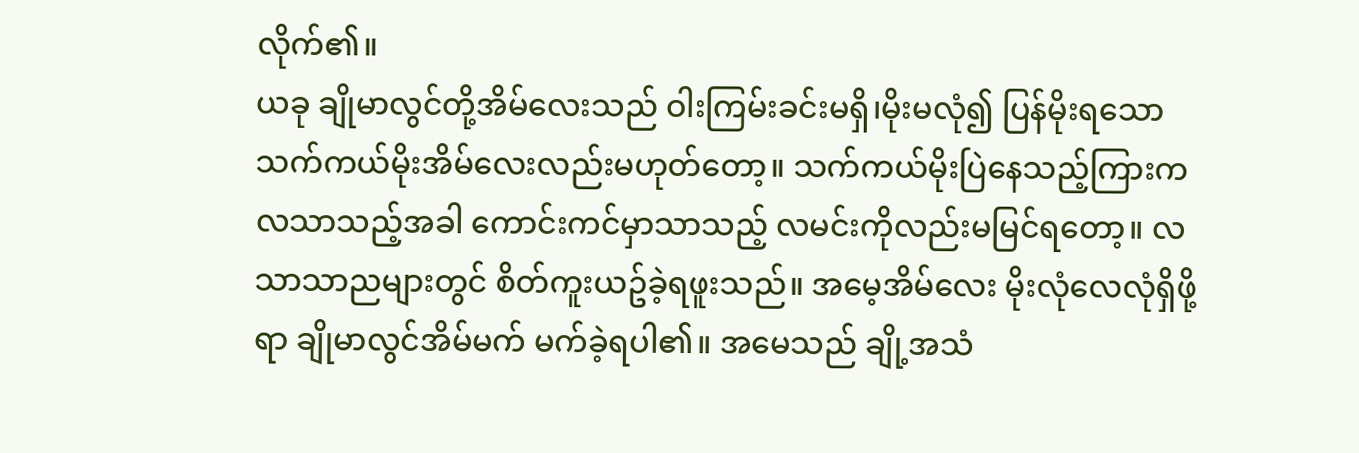လိုက်၏။
ယခု ချိုမာလွင်တို့အိမ်လေးသည် ဝါးကြမ်းခင်းမရှိ၊မိုးမလုံ၍ ပြန်မိုးရသော သက်ကယ်မိုးအိမ်လေးလည်းမဟုတ်တော့။ သက်ကယ်မိုးပြဲနေသည့်ကြားက လသာသည့်အခါ ကောင်းကင်မှာသာသည့် လမင်းကိုလည်းမမြင်ရတော့။ လသာသာညများတွင် စိတ်ကူးယဥ်ခဲ့ရဖူးသည်။ အမေ့အိမ်လေး မိုးလုံလေလုံရှိဖို့ရာ ချိုမာလွင်အိမ်မက် မက်ခဲ့ရပါ၏။ အမေသည် ချို့အသံ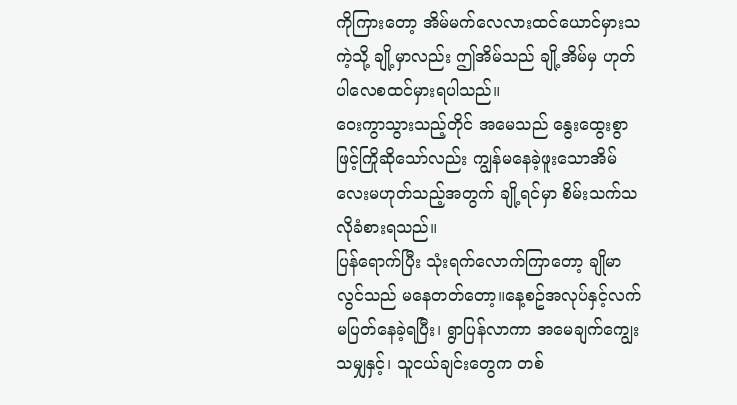ကိုကြားတော့ အိမ်မက်လေလားထင်ယောင်မှားသကဲ့သို့ ချို့မှာလည်း ဤအိမ်သည် ချို့အိမ်မှ ဟုတ်ပါလေစထင်မှားရပါသည်။
ဝေးကွာသွားသည့်တိုင် အမေသည် နွေးထွေးစွာဖြင့်ကြိုဆိုသော်လည်း ကျွန်မနေခဲ့ဖူးသောအိမ်လေးမဟုတ်သည့်အတွက် ချို့ရင်မှာ စိမ်းသက်သလိုခံစားရသည်။
ပြန်ရောက်ပြီး သုံးရက်လောက်ကြာတော့ ချိုမာလွင်သည် မနေတတ်တော့။နေ့စဥ်အလုပ်နှင့်လက် မပြတ်နေခဲ့ရပြီး၊ ရွာပြန်လာကာ အမေချက်ကျွေးသမျှနှင့်၊ သူငယ်ချင်းတွေက တစ်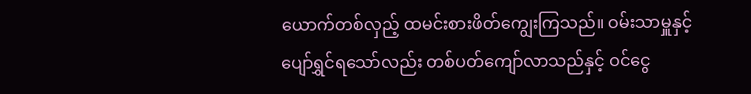ယောက်တစ်လှည့် ထမင်းစားဖိတ်ကျွေးကြသည်။ ဝမ်းသာမှူနှင့် ပျော်ရွှင်ရသော်လည်း တစ်ပတ်ကျော်လာသည်နှင့် ဝင်ငွေ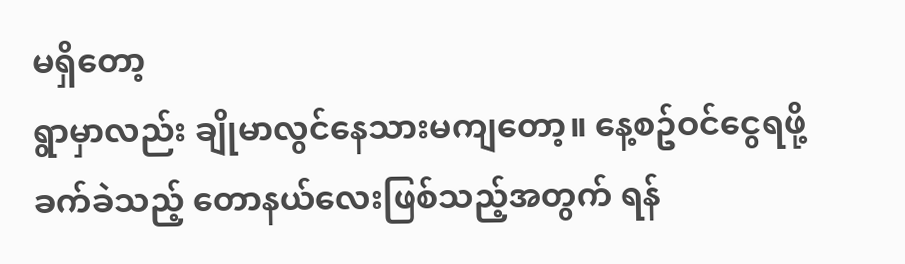မရှိတော့
ရွာမှာလည်း ချိုမာလွင်နေသားမကျတော့။ နေ့စဥ်ဝင်ငွေရဖို့ခက်ခဲသည့် တောနယ်လေးဖြစ်သည့်အတွက် ရန်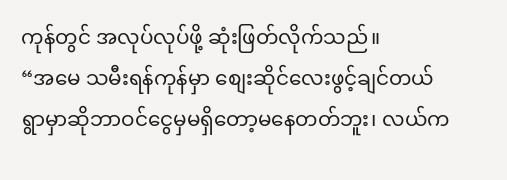ကုန်တွင် အလုပ်လုပ်ဖို့ ဆုံးဖြတ်လိုက်သည်။
“အမေ သမီးရန်ကုန်မှာ စျေးဆိုင်လေးဖွင့်ချင်တယ် ရွာမှာဆိုဘာဝင်ငွေမှမရှိတော့မနေတတ်ဘူး၊ လယ်က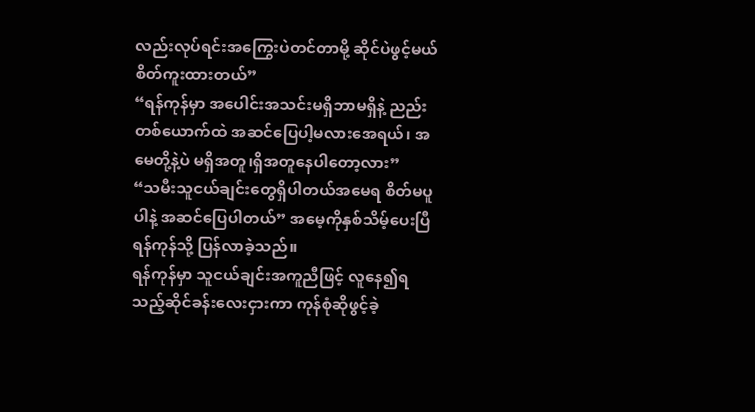လည်းလုပ်ရင်းအကြွေးပဲတင်တာမို့ ဆိုင်ပဲဖွင့်မယ်စိတ်ကူးထားတယ်”
“ရန်ကုန်မှာ အပေါင်းအသင်းမရှိဘာမရှိနဲ့ ညည်းတစ်ယောက်ထဲ အဆင်ပြေပါ့မလားအေရယ်၊ အမေတို့နဲ့ပဲ မရှိအတူ၊ရှိအတူနေပါတော့လား”
“သမီးသူငယ်ချင်းတွေရှိပါတယ်အမေရ စိတ်မပူပါနဲ့ အဆင်ပြေပါတယ်” အမေ့ကိုနှစ်သိမ့်ပေးပြီရန်ကုန်သို့ ပြန်လာခဲ့သည်။
ရန်ကုန်မှာ သူငယ်ချင်းအကူညီဖြင့် လူနေ၍ရသည့်ဆိုင်ခန်းလေးငှားကာ ကုန်စုံဆိုဖွင့်ခဲ့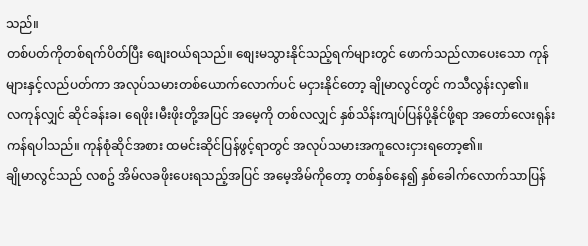သည်။
တစ်ပတ်ကိုတစ်ရက်ပိတ်ပြီး စျေးဝယ်ရသည်။ စျေးမသွားနိုင်သည့်ရက်များတွင် ဖောက်သည်လာပေးသော ကုန်များနှင့်လည်ပတ်ကာ အလုပ်သမားတစ်ယောက်လောက်ပင် မငှားနိုင်တော့ ချိုမာလွင်တွင် ကသီလွန်းလှ၏။
လကုန်လျှင် ဆိုင်ခန်းခ၊ ရေဖိုး၊မီးဖိုးတို့အပြင် အမေ့ကို တစ်လလျှင် နှစ်သိန်းကျပ်ပြန်ပို့နိုင်ဖို့ရာ အတော်လေးရုန်းကန်ရပါသည်။ ကုန်စုံဆိုင်အစား ထမင်းဆိုင်ပြန်ဖွင့်ရာတွင် အလုပ်သမားအကူလေးငှားရတော့၏။
ချိုမာလွင်သည် လစဥ် အိမ်လခဖိုးပေးရသည့်အပြင် အမေ့အိမ်ကိုတော့ တစ်နှစ်နေ၍ နှစ်ခေါက်လောက်သာပြန်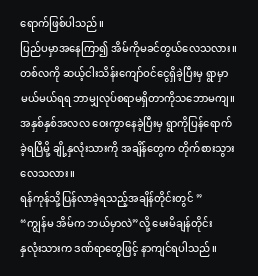ရောက်ဖြစ်ပါသည်။
ပြည်ပမှာအနေကြာ၍ အိမ်ကိုမခင်တွယ်လေသလား။ တစ်လကို ဆယ့်ငါးသိန်းကျော်ဝင်ငွေရှိခဲ့ပြီးမှ ရွာမှာ မယ်မယ်ရရ ဘာမျှလုပ်စရာမရှိတာကိုသဘောမကျ။
အနှစ်နှစ်အလလ ဝေးကွာနေခဲ့ပြီးမှ ရွာကိုပြန်ရောက်ခဲ့ရပြီမို့ ချို့နှလုံးသားကို အချိန်တွေက တိုက်စားသွားလေသလား။
ရန်ကုန်သို့ပြန်လာခဲ့ရသည့်အချိန်တိုင်းတွင် ”
“ကျွန်မ အိမ်က ဘယ်မှာလဲ”လို့ မေးမိချန်တိုင်း
နှလုံးသားက ဒဏ်ရာတွေဖြင့် နာကျင်ရပါသည်။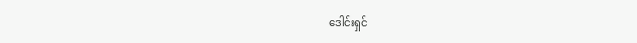ဒေါင်းရှင်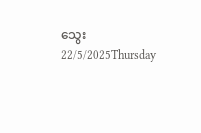သွေး
22/5/2025Thursday